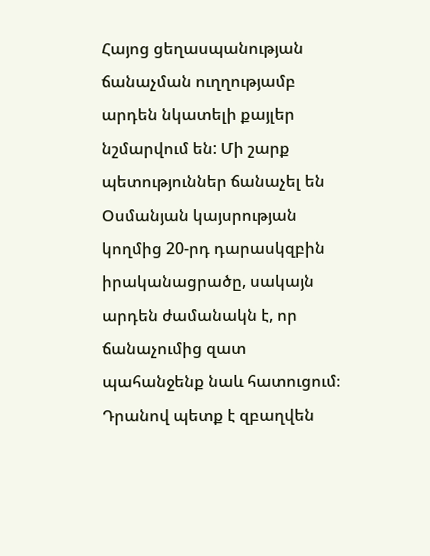Հայոց ցեղասպանության ճանաչման ուղղությամբ արդեն նկատելի քայլեր նշմարվում են: Մի շարք պետություններ ճանաչել են Օսմանյան կայսրության կողմից 20-րդ դարասկզբին իրականացրածը, սակայն արդեն ժամանակն է, որ ճանաչումից զատ պահանջենք նաև հատուցում։ Դրանով պետք է զբաղվեն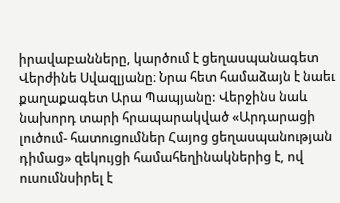իրավաբանները, կարծում է ցեղասպանագետ Վերժինե Սվազլյանը։ Նրա հետ համաձայն է նաեւ քաղաքագետ Արա Պապյանը: Վերջինս նաև նախորդ տարի հրապարակված «Արդարացի լուծում- հատուցումներ Հայոց ցեղասպանության դիմաց» զեկույցի համահեղինակներից է, ով ուսումնսիրել է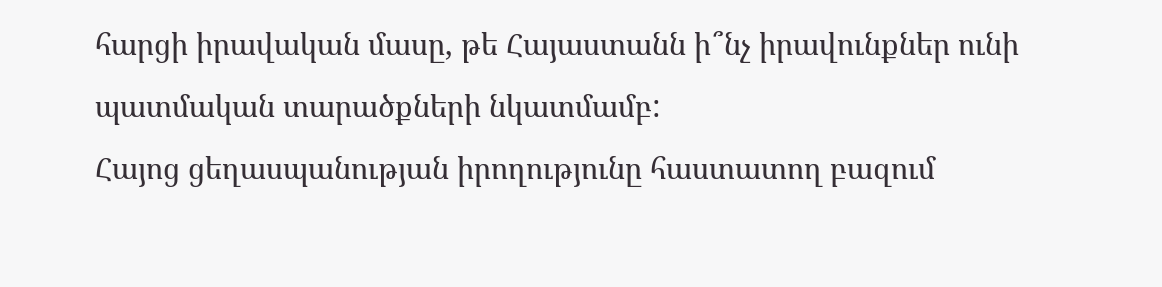հարցի իրավական մասը, թե Հայաստանն ի՞նչ իրավունքներ ունի պատմական տարածքների նկատմամբ:
Հայոց ցեղասպանության իրողությունը հաստատող բազում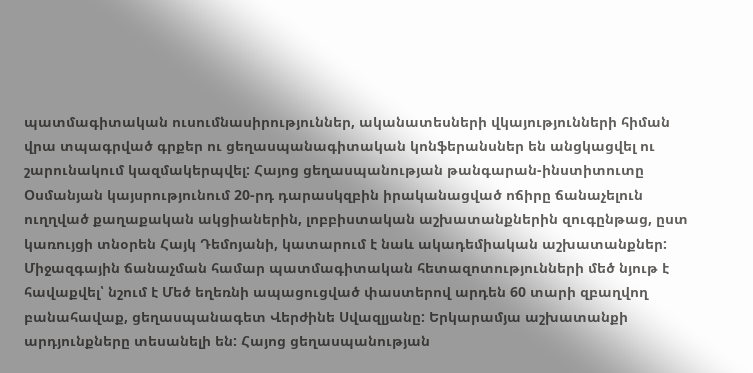պատմագիտական ուսումնասիրություններ, ականատեսների վկայությունների հիման վրա տպագրված գրքեր ու ցեղասպանագիտական կոնֆերանսներ են անցկացվել ու շարունակում կազմակերպվել: Հայոց ցեղասպանության թանգարան-ինստիտուտը Օսմանյան կայսրությունում 20-րդ դարասկզբին իրականացված ոճիրը ճանաչելուն ուղղված քաղաքական ակցիաներին, լոբբիստական աշխատանքներին զուգընթաց, ըստ կառույցի տնօրեն Հայկ Դեմոյանի, կատարում է նաև ակադեմիական աշխատանքներ:
Միջազգային ճանաչման համար պատմագիտական հետազոտությունների մեծ նյութ է հավաքվել՝ նշում է Մեծ եղեռնի ապացուցված փաստերով արդեն 60 տարի զբաղվող բանահավաք, ցեղասպանագետ Վերժինե Սվազլյանը: Երկարամյա աշխատանքի արդյունքները տեսանելի են: Հայոց ցեղասպանության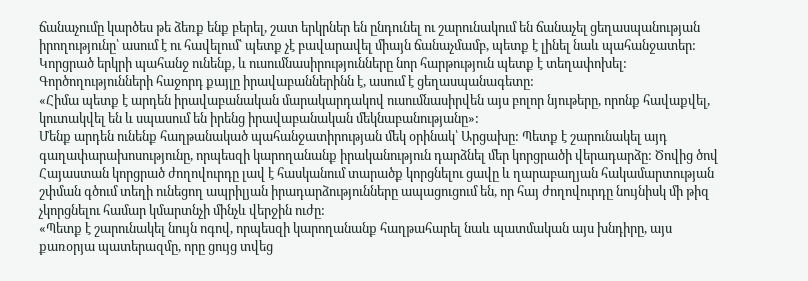ճանաչումը կարծես թե ձեռք ենք բերել, շատ երկրներ են ընդունել ու շարունակում են ճանաչել ցեղասպանության իրողությունը՝ ասում է ու հավելում՝ պետք չէ բավարավել միայն ճանաչմամբ, պետք է լինել նաև պահանջատեր: Կորցրած երկրի պահանջ ունենք, և ուսումնասիրությունները նոր հարթություն պետք է տեղափոխել: Գործողությունների հաջորդ քայլը իրավաբաններինն է, ասում է ցեղասպանագետը:
«Հիմա պետք է արդեն իրավաբանական մարակարդակով ուսումնասիրվեն այս բոլոր նյութերը, որոնք հավաքվել, կուտակվել են և սպասում են իրենց իրավաբանական մեկնաբանությանը»:
Մենք արդեն ունենք հաղթանակած պահանջատիրության մեկ օրինակ՝ Արցախը: Պետք է շարունակել այդ գաղափարախոսությունը, որպեսզի կարողանանք իրականություն դարձնել մեր կորցրածի վերադարձը: Ծովից ծով Հայաստան կորցրած ժողովուրդը լավ է հասկանում տարածք կորցնելու ցավը և ղարաբաղյան հակամարտության շփման գծում տեղի ունեցող ապրիլյան իրադարձությունները ապացուցում են, որ հայ ժողովուրդը նույնիսկ մի թիզ չկորցնելու համար կմարտնչի մինչև վերջին ուժը:
«Պետք է շարունակել նույն ոգով, որպեսզի կարողանանք հաղթահարել նաև պատմական այս խնդիրը, այս քառօրյա պատերազմը, որը ցույց տվեց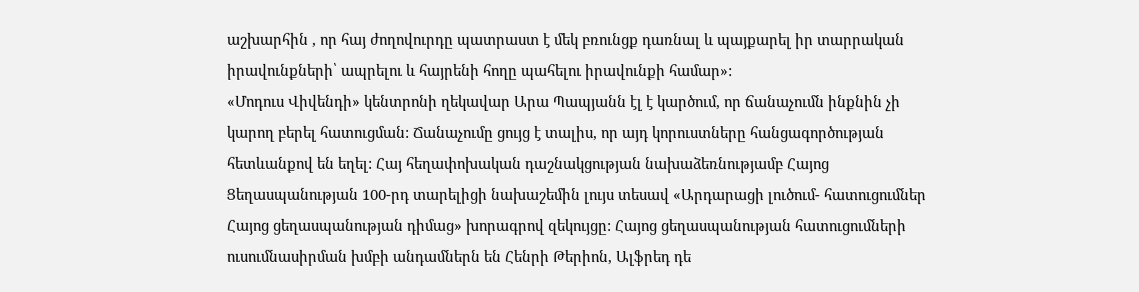աշխարհին , որ հայ ժողովուրդը պատրաստ է մեկ բռունցք դառնալ և պայքարել իր տարրական իրավունքների՝ ապրելու և հայրենի հողը պահելու իրավունքի համար»:
«Մոդուս Վիվենդի» կենտրոնի ղեկավար Արա Պապյանն էլ է կարծում, որ ճանաչումն ինքնին չի կարող բերել հատուցման: Ճանաչումը ցույց է տալիս, որ այդ կորուստները հանցագործության հետևանքով են եղել: Հայ հեղափոխական դաշնակցության նախաձեռնությամբ Հայոց Ցեղասպանության 100-րդ տարելիցի նախաշեմին լույս տեսավ «Արդարացի լուծում- հատուցումներ Հայոց ցեղասպանության դիմաց» խորագրով զեկույցը: Հայոց ցեղասպանության հատուցումների ուսումնասիրման խմբի անդամներն են Հենրի Թերիոն, Ալֆրեդ դե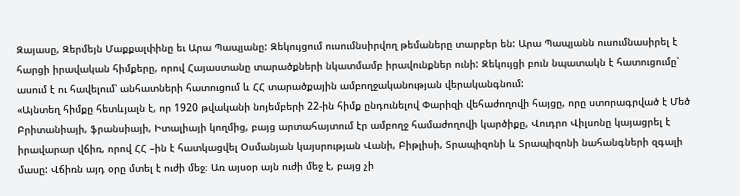Զայասը, Զերմեյն Մաքքալփինը եւ Արա Պապյանը: Զեկույցում ուսումնսիրվող թեմաները տարբեր են: Արա Պապյանն ուսումնասիրել է հարցի իրավական հիմքերը, որով Հայաստանը տարածքների նկատմամբ իրավունքներ ունի: Զեկույցի բուն նպատակն է հատուցումը՝ ասում է ու հավելում՝ անհատների հատուցում և ՀՀ տարածքային ամբողջականության վերականգնում:
«Այնտեղ հիմքը հետևյալն է, որ 1920 թվականի նոյեմբերի 22-ին հիմք ընդունելով Փարիզի վեհաժողովի հայցը, որը ստորագրված է Մեծ Բրիտանիայի, ֆրանսիայի, Իտալիայի կողմից, բայց արտահայտում էր ամբողջ համաժողովի կարծիքը, Վուդրո Վիլսոնը կայացրել է իրավարար վճիռ, որով ՀՀ –ին է հատկացվել Օսմանյան կայսրության Վանի, Բիթլիսի, Տրապիզոնի և Տրապիզոնի նահանգների զգալի մասը: Վճիռն այդ օրը մտել է ուժի մեջ։ Առ այսօր այն ուժի մեջ է, բայց չի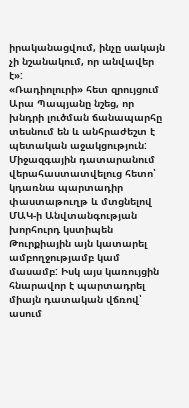իրականացվում, ինչը սակայն չի նշանակում, որ անվավեր է»:
«Ռադիոլուրի» հետ զրույցում Արա Պապյանը նշեց, որ խնդրի լուծման ճանապարհը տեսնում են և անհրաժեշտ է պետական աջակցություն: Միջազգային դատարանում վերահաստատվելուց հետո՝ կդառնա պարտադիր փաստաթուղթ և մտցնելով ՄԱԿ-ի Անվտանգության խորհուրդ կստիպեն Թուրքիային այն կատարել ամբողջությամբ կամ մասամբ: Իսկ այս կառույցին հնարավոր է պարտադրել միայն դատական վճռով՝ ասում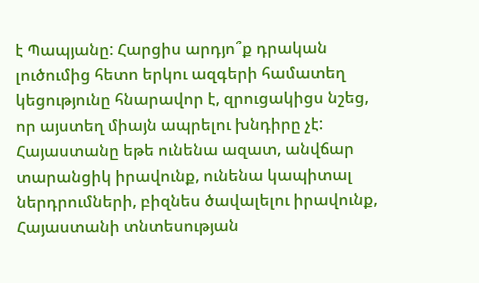է Պապյանը: Հարցիս արդյո՞ք դրական լուծումից հետո երկու ազգերի համատեղ կեցությունը հնարավոր է, զրուցակիցս նշեց, որ այստեղ միայն ապրելու խնդիրը չէ: Հայաստանը եթե ունենա ազատ, անվճար տարանցիկ իրավունք, ունենա կապիտալ ներդրումների, բիզնես ծավալելու իրավունք, Հայաստանի տնտեսության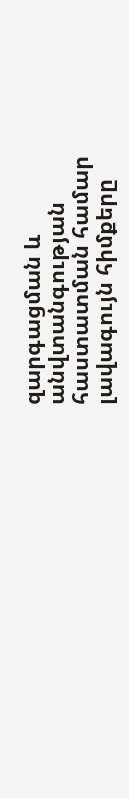զարգացման և անվտանգության հաստատման համար լավագույն հիմքերը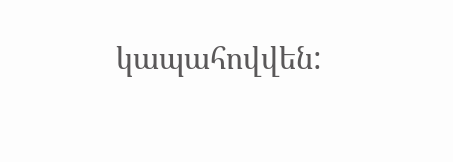կապահովվեն: